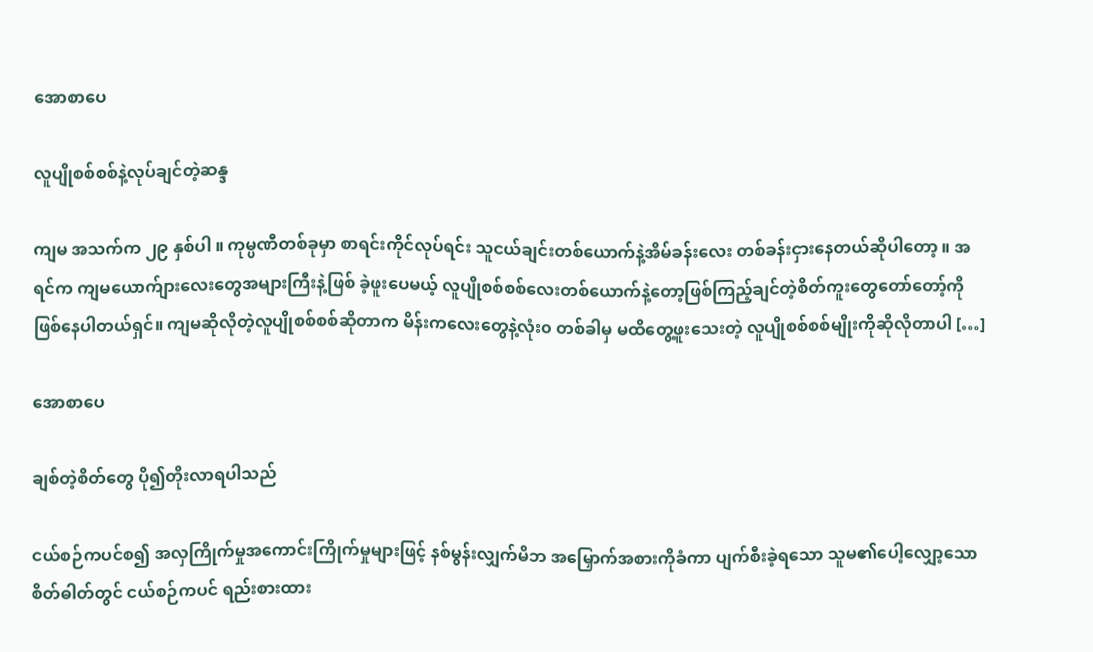အောစာပေ

လူပျိုစစ်စစ်နဲ့လုပ်ချင်တဲ့ဆန္ဒ

ကျမ အသက်က ၂၉ နှစ်ပါ ။ ကုမ္ပဏီတစ်ခုမှာ စာရင်းကိုင်လုပ်ရင်း သူငယ်ချင်းတစ်ယောက်နဲ့အိမ်ခန်းလေး တစ်ခန်းငှားနေတယ်ဆိုပါတော့ ။ အရင်က ကျမယောက်ျားလေးတွေအများကြီးနဲ့ဖြစ် ခဲ့ဖူးပေမယ့် လူပျိုစစ်စစ်လေးတစ်ယောက်နဲ့တော့ဖြစ်ကြည့်ချင်တဲ့စိတ်ကူးတွေတော်တော့်ကို ဖြစ်နေပါတယ်ရှင်။ ကျမဆိုလိုတဲ့လူပျိုစစ်စစ်ဆိုတာက မိန်းကလေးတွေနဲ့လုံး၀ တစ်ခါမှ မထိတွေ့ဖူးသေးတဲ့ လူပျိုစစ်စစ်မျိုးကိုဆိုလိုတာပါ […]

အောစာပေ

ချစ်တဲ့စိတ်တွေ ပို၍တိုးလာရပါသည်

ငယ်စဉ်ကပင်စ၍ အလှကြိုက်မှုအကောင်းကြိုက်မှုများဖြင့် နစ်မွန်းလျှက်မိဘ အမြှောက်အစားကိုခံကာ ပျက်စီးခဲ့ရသော သူမ၏ပေါ့လျှော့သော စိတ်ဓါတ်တွင် ငယ်စဉ်ကပင် ရည်းစားထား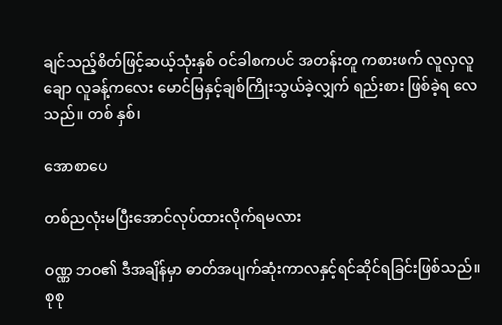ချင်သည့်စိတ်ဖြင့်ဆယ့်သုံးနှစ် ဝင်ခါစကပင် အတန်းတူ ကစားဖက် လူလှလူချော လူခန့်ကလေး မောင်မြနှင့်ချစ်ကြိုးသွယ်ခဲ့လျှက် ရည်းစား ဖြစ်ခဲ့ရ လေသည်။ တစ် နှစ်၊

အောစာပေ

တစ်ညလုံးမပြီးအောင်လုပ်ထားလိုက်ရမလား

ဝဏ္ဏ ဘဝ၏ ဒီအချိန်မှာ ဓာတ်အပျက်ဆုံးကာလနှင့်ရင်ဆိုင်ရခြင်းဖြစ်သည်။ စုစု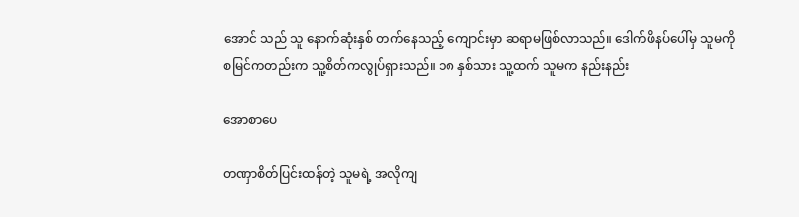အောင် သည် သူ နောက်ဆုံးနှစ် တက်နေသည့် ကျောင်းမှာ ဆရာမဖြစ်လာသည်။ ဒေါက်ဖိနပ်ပေါ်မှ သူမကို စမြင်ကတည်းက သူ့စိတ်ကလွုပ်ရှားသည်။ ၁၈ နှစ်သား သူ့ထက် သူမက နည်းနည်း

အောစာပေ

တဏှာစိတ်ပြင်းထန်တဲ့ သူမရဲ့ အလိုကျ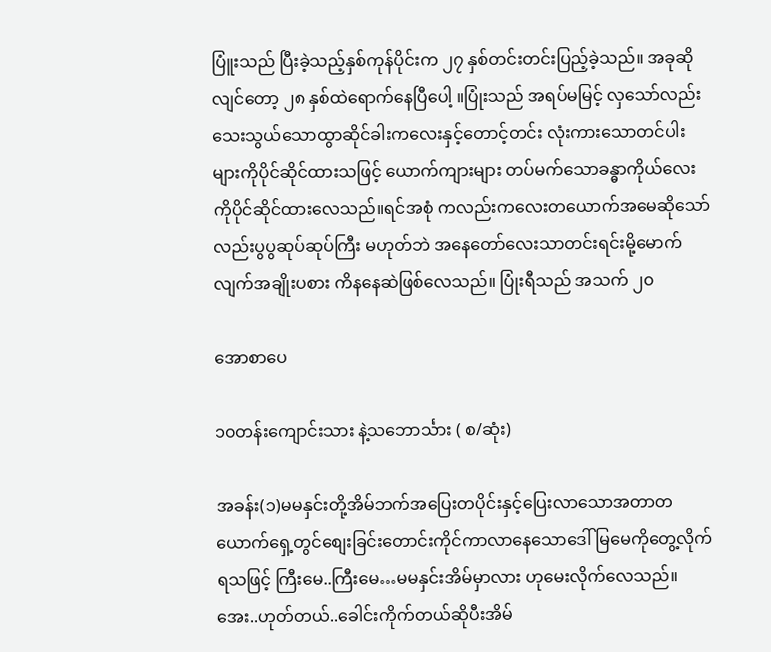ပြူံးသည် ပြီးခဲ့သည့်နှစ်ကုန်ပိုင်းက ၂၇ နှစ်တင်းတင်းပြည့်ခဲ့သည်။ အခုဆိုလျင်တော့ ၂၈ နှစ်ထဲရောက်နေပြီပေါ့ ။ပြုံးသည် အရပ်မမြင့် လှသော်လည်းသေးသွယ်သောထွာဆိုင်ခါးကလေးနှင့်တောင့်တင်း လုံးကားသောတင်ပါးများကိုပိုင်ဆိုင်ထားသဖြင့် ယောက်ကျားများ တပ်မက်သောခန္ဓာကိုယ်လေးကိုပိုင်ဆိုင်ထားလေသည်။ရင်အစုံ ကလည်းကလေးတယောက်အမေဆိုသော်လည်းပွပွဆုပ်ဆုပ်ကြီး မဟုတ်ဘဲ အနေတော်လေးသာတင်းရင်းမို့မောက်လျက်အချိုးပစား ကိနနေဆဲဖြစ်လေသည်။ ပြုံးရီသည် အသက် ၂၀

အောစာပေ

၁၀တန်းကျောင်းသား နဲ့သဘောင်္သား ( စ/ဆုံး)

အခန်း(၁)မမနှင်းတို့အိမ်ဘက်အပြေးတပိုင်းနှင့်ပြေးလာသောအတာတယောက်ရှေ့တွင်စျေးခြင်းတောင်းကိုင်ကာလာနေသောဒေါ်မြမေကိုတွေ့လိုက်ရသဖြင့် ကြီးမေ..ကြီးမေ…မမနှင်းအိမ်မှာလား ဟုမေးလိုက်လေသည်။အေး..ဟုတ်တယ်..ခေါင်းကိုက်တယ်ဆိုပီးအိမ်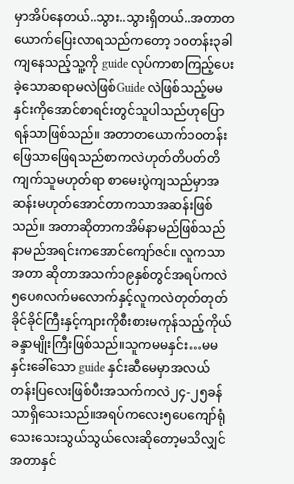မှာအိပ်နေတယ်..သွား..သွားရှိတယ်..အတာတယောက်ပြေးလာရသည်ကတော့ ၁၀တန်း၃ခါကျနေသည့်သူ့ကို guide လုပ်ကာစာကြည့်ပေးခဲ့သောဆရာမလဲဖြစ်Guide လဲဖြစ်သည့်မမနှင်းကိုအောင်စာရင်းတွင်သူပါသည်ဟုပြောရန်သာဖြစ်သည်။ အတာတယောက်၁၀တန်းဖြေသာဖြေရသည်စာကလဲဟုတ်တိပတ်တိကျက်သူမဟုတ်ရာ စာမေးပွဲကျသည်မှာအဆန်းမဟုတ်အောင်တာကသာအဆန်းဖြစ်သည်။ အတာဆိုတာကအိမ်နာမည်ဖြစ်သည်နာမည်အရင်းကအောင်ကျော်ဇင်။ လူကသာ အတာ ဆိုတာအသက်၁၉နှစ်တွင်အရပ်ကလဲ၅ပေ၈လက်မလောက်နှင့်လူကလဲတုတ်တုတ်ခိုင်ခိုင်ကြီးနှင့်ကျားကိုစီးစားမကုန်သည့်ကိုယ်ခန္ဒာမျိုးကြီးဖြစ်သည်။သူကမမနှင်း…မမနှင်းခေါ်သော guide နှင်းဆီမေမှာအလယ်တန်းပြလေးဖြစ်ပီးအသက်ကလဲ၂၄-၂၅ခန်သာရှိသေးသည်။အရပ်ကလေး၅ပေကျော်ရုံသေးသေးသွယ်သွယ်လေးဆိုတော့မသိလျှင်အတာနှင်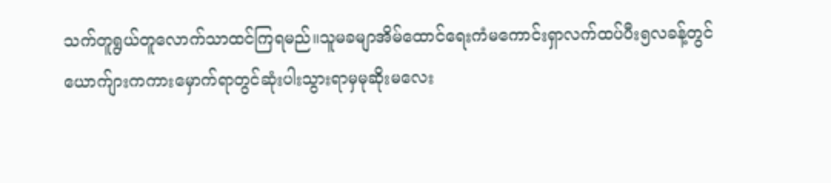သက်တူရွယ်တူလောက်သာထင်ကြရမည်။သူမခမျာအိမ်ထောင်ရေးကံမကောင်းရှာလက်ထပ်ပီး၅လခန့်တွင်ယောက်ျားကကားမှောက်ရာတွင်ဆုံးပါးသွားရာမှမုဆိုးမလေး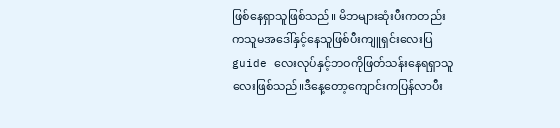ဖြစ်နေရှာသူဖြစ်သည်။ မိဘများဆုံးပီးကတည်းကသူမအဒေါ်နှင့်နေသူဖြစ်ပီးကျူရှင်းလေးပြ guide လေးလုပ်နှင့်ဘဝကိုဖြတ်သန်းနေရရှာသူလေးဖြစ်သည်။ဒီနေ့တော့ကျောင်းကပြန်လာပီး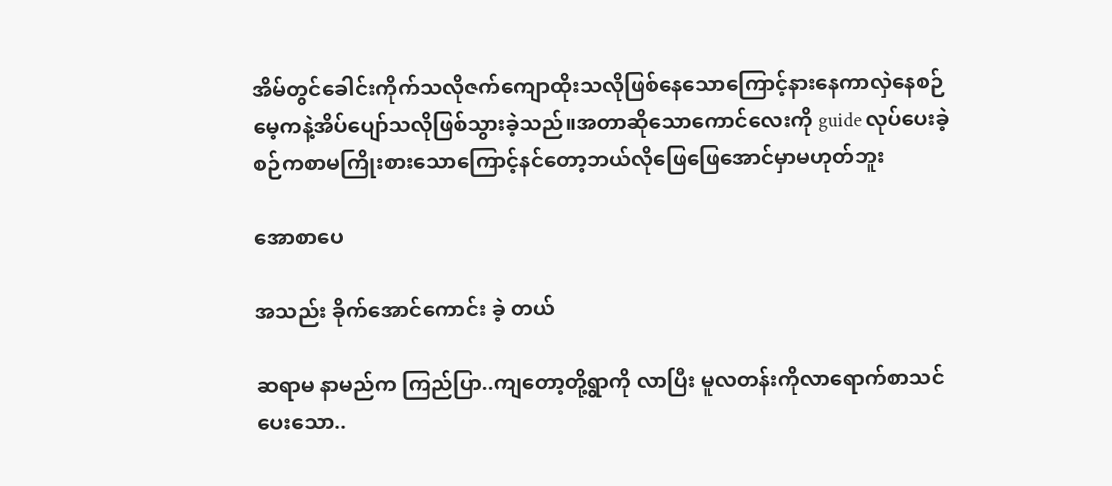အိမ်တွင်ခေါင်းကိုက်သလိုဇက်ကျောထိုးသလိုဖြစ်နေသောကြောင့်နားနေကာလှဲနေစဉ်မေ့ကနဲ့အိပ်ပျော်သလိုဖြစ်သွားခဲ့သည်။အတာဆိုသောကောင်လေးကို guide လုပ်ပေးခဲ့စဉ်ကစာမကြိုးစားသောကြောင့်နင်တော့ဘယ်လိုဖြေဖြေအောင်မှာမဟုတ်ဘူး

အောစာပေ

အသည်း ခိုက်အောင်ကောင်း ခဲ့ တယ်

ဆရာမ နာမည်က ကြည်ပြာ..ကျတော့တို့ရွာကို လာပြီး မူလတန်းကိုလာရောက်စာသင်ပေးသော..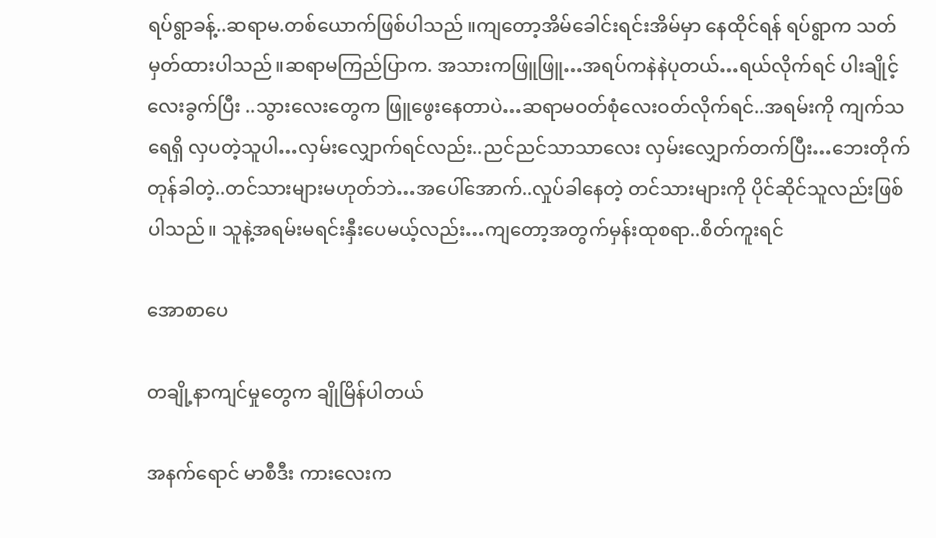ရပ်ရွာခန့်..ဆရာမ.တစ်ယောက်ဖြစ်ပါသည် ။ကျတော့အိမ်ခေါင်းရင်းအိမ်မှာ နေထိုင်ရန် ရပ်ရွာက သတ်မှတ်ထားပါသည်။ဆရာမကြည်ပြာက. အသားကဖြူဖြူ…အရပ်ကနဲနဲပုတယ်…ရယ်လိုက်ရင် ပါးချိုင့်လေးခွက်ပြီး ..သွားလေးတွေက ဖြူဖွေးနေတာပဲ…ဆရာမဝတ်စုံလေးဝတ်လိုက်ရင်..အရမ်းကို ကျက်သရေရှိ လှပတဲ့သူပါ…လှမ်းလျှောက်ရင်လည်း..ညင်ညင်သာသာလေး လှမ်းလျှောက်တက်ပြီး…ဘေးတိုက်တုန်ခါတဲ့..တင်သားများမဟုတ်ဘဲ…အပေါ်အောက်..လှုပ်ခါနေတဲ့ တင်သားများကို ပိုင်ဆိုင်သူလည်းဖြစ်ပါသည်။ သူနဲ့အရမ်းမရင်းနှီးပေမယ့်လည်း…ကျတော့အတွက်မှန်းထုစရာ..စိတ်ကူးရင်

အောစာပေ

တချို့နာကျင်မှုတွေက ချိုမြိန်ပါတယ်

အနက်ရောင် မာစီဒီး ကားလေးက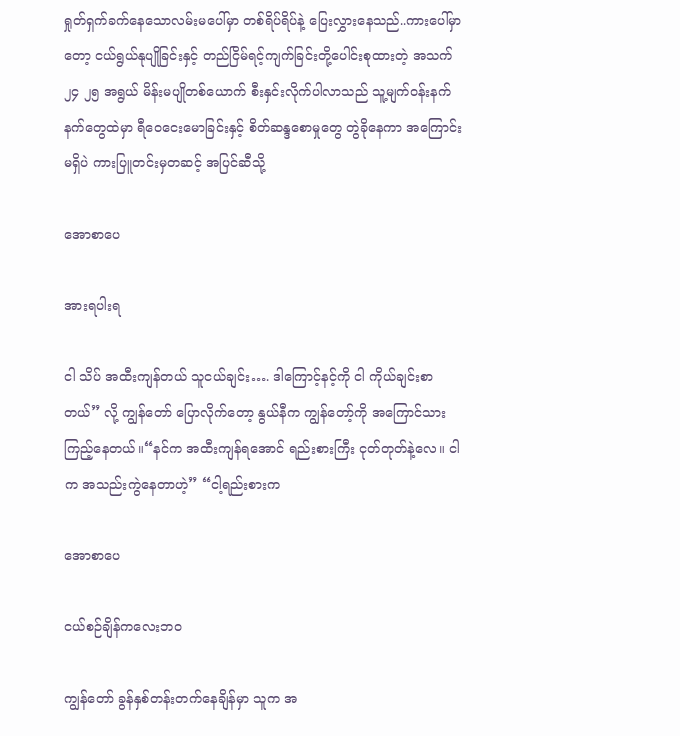ရှုတ်ရှက်ခက်နေသောလမ်းမပေါ်မှာ တစ်ရိပ်ရိပ်နဲ့ ပြေးလွှားနေသည်..ကားပေါ်မှာတော့ ငယ်ရွယ်နုပျိုခြင်းနှင့် တည်ငြိမ်ရင့်ကျက်ခြင်းတို့ပေါင်းစုထားတဲ့ အသက်၂၄ ၂၅ အရွယ် မိန်းမပျိုတစ်ယောက် စီးနှင်းလိုက်ပါလာသည် သူ့မျက်ဝန်းနက်နက်တွေထဲမှာ ရီဝေငေးမောခြင်းနှင့် စိတ်ဆန္ဒစောမှုတွေ တွဲခိုနေကာ အကြောင်းမရှိပဲ ကားပြူတင်းမှတဆင့် အပြင်ဆီသို့

အောစာပေ

အားရပါးရ

ငါ သိပ် အထီးကျန်တယ် သူငယ်ချင်း…. ဒါကြောင့်နင့်ကို ငါ ကိုယ်ချင်းစာတယ်” လို့ ကျွန်တော် ပြောလိုက်တော့ နွယ်နီက ကျွန်တော့်ကို အကြောင်သား ကြည့်နေတယ်။“နင်က အထီးကျန်ရအောင် ရည်းစားကြီး ငုတ်တုတ်နဲ့လေ။ ငါက အသည်းကွဲနေတာဟဲ့” “ငါ့ရည်းစားက

အောစာပေ

ငယ်စဉ်ချိန်ကလေးဘ၀

ကျွန်တော် ခွန်နှစ်တန်းတက်နေချိန်မှာ သူက အ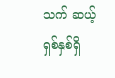သက် ဆယ့်ရှစ်နှစ်ရှိ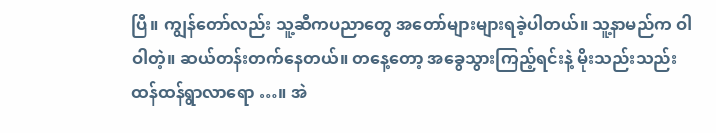ပြီ။ ကျွန်တော်လည်း သူ့ဆီကပညာတွေ အတော်များများရခဲ့ပါတယ်။ သူ့နာမည်က ဝါဝါတဲ့။ ဆယ်တန်းတက်နေတယ်။ တနေ့တော့ အခွေသွားကြည့်ရင်းနဲ့ မိုးသည်းသည်းထန်ထန်ရွာလာရော …။ အဲ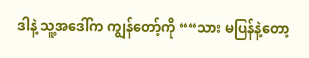ဒါနဲ့ သူ့အဒေါ်က ကျွန်တော့်ကို ““သား မပြန်နဲ့တော့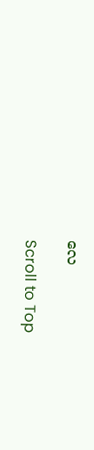လေ

Scroll to Top